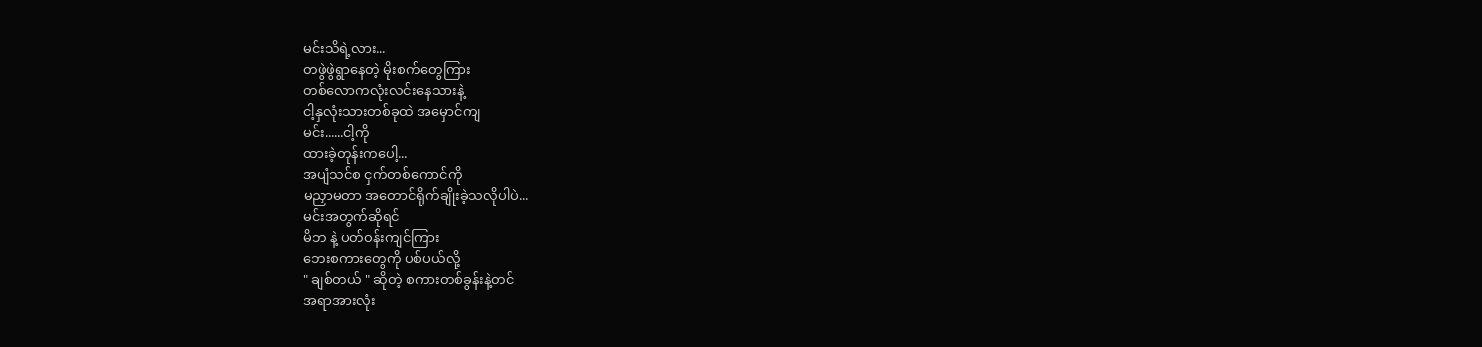မင်းသိရဲ့လား...
တဖွဲဖွဲရွာနေတဲ့ မိုးစက်တွေကြား
တစ်လောကလုံးလင်းနေသားနဲ့
ငါ့နှလုံးသားတစ်ခုထဲ အမှောင်ကျ
မင်း......ငါ့ကို
ထားခဲ့တုန်းကပေါ့...
အပျံသင်စ ငှက်တစ်ကောင်ကို
မညှာမတာ အတောင်ရိုက်ချိုးခဲ့သလိုပါပဲ...
မင်းအတွက်ဆိုရင်
မိဘ နဲ့ ပတ်ဝန်းကျင်ကြား
ဘေးစကားတွေကို ပစ်ပယ်လို့
" ချစ်တယ် " ဆိုတဲ့ စကားတစ်ခွန်းနဲ့တင်
အရာအားလုံး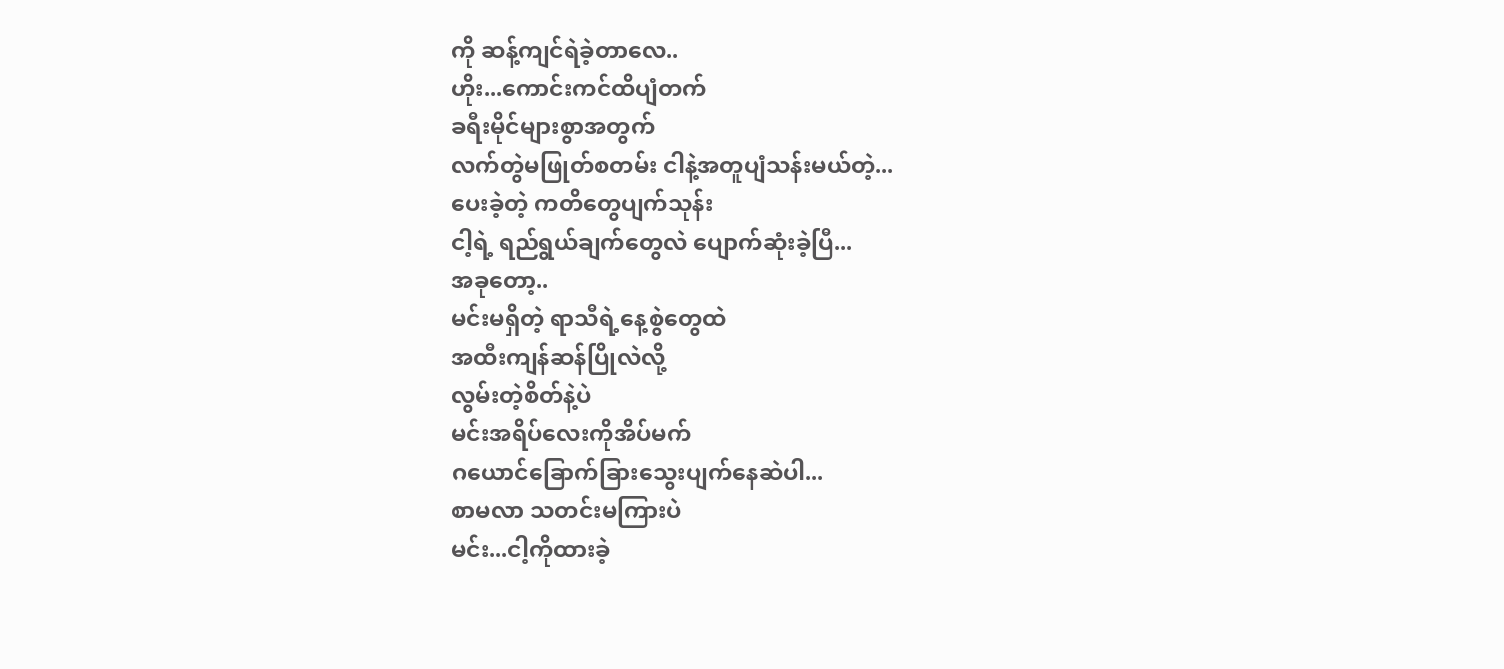ကို ဆန့်ကျင်ရဲခဲ့တာလေ..
ဟိုး...ကောင်းကင်ထိပျံတက်
ခရီးမိုင်များစွာအတွက်
လက်တွဲမဖြုတ်စတမ်း ငါနဲ့အတူပျံသန်းမယ်တဲ့...
ပေးခဲ့တဲ့ ကတိတွေပျက်သုန်း
ငါ့ရဲ့ ရည်ရွယ်ချက်တွေလဲ ပျောက်ဆုံးခဲ့ပြီ...
အခုတော့..
မင်းမရှိတဲ့ ရာသီရဲ့နေ့စွဲတွေထဲ
အထီးကျန်ဆန်ပြိုလဲလို့
လွမ်းတဲ့စိတ်နဲ့ပဲ
မင်းအရိပ်လေးကိုအိပ်မက်
ဂယောင်ခြောက်ခြားသွေးပျက်နေဆဲပါ...
စာမလာ သတင်းမကြားပဲ
မင်း...ငါ့ကိုထားခဲ့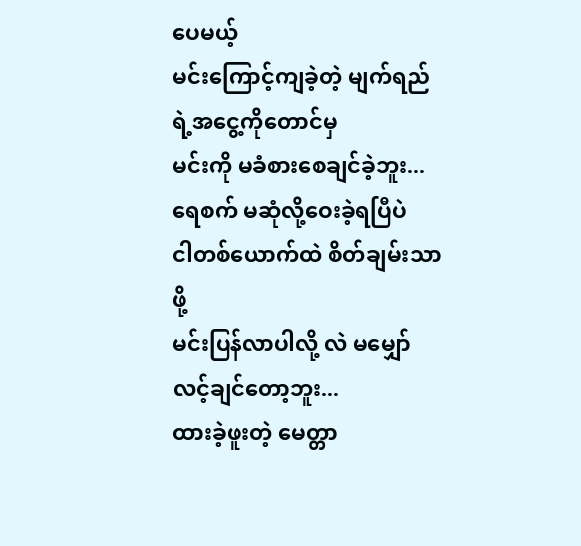ပေမယ့်
မင်းကြောင့်ကျခဲ့တဲ့ မျက်ရည်ရဲ့အငွေ့ကိုတောင်မှ
မင်းကို မခံစားစေချင်ခဲ့ဘူး...
ရေစက် မဆုံလို့ဝေးခဲ့ရပြီပဲ
ငါတစ်ယောက်ထဲ စိတ်ချမ်းသာဖို့
မင်းပြန်လာပါလို့ လဲ မမျှော်လင့်ချင်တော့ဘူး...
ထားခဲ့ဖူးတဲ့ မေတ္တာ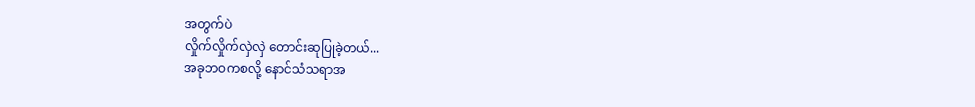အတွက်ပဲ
လှိုက်လှိုက်လှဲလှဲ တောင်းဆုပြုခဲ့တယ်...
အခုဘဝကစလို့ နောင်သံသရာအ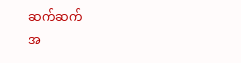ဆက်ဆက်
အ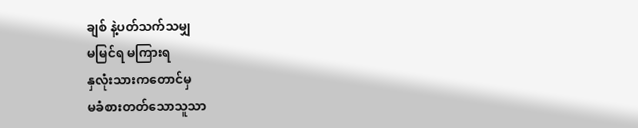ချစ် နဲ့ပတ်သက်သမျှ
မမြင်ရ မကြားရ
နှလုံးသားကတောင်မှ
မခံစားတတ်သောသူသာ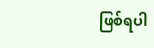ဖြစ်ရပါ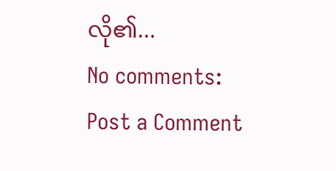လို၏...
No comments:
Post a Comment